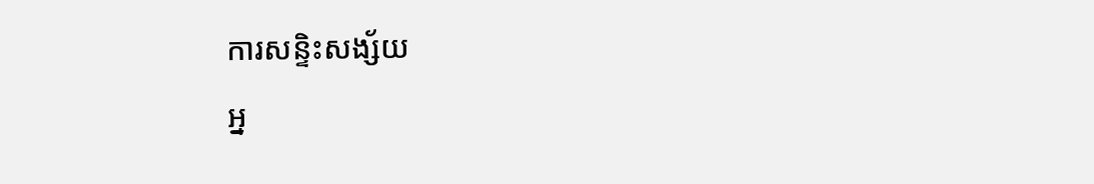ការសន្ទិះសង្ស័យ
អ្ន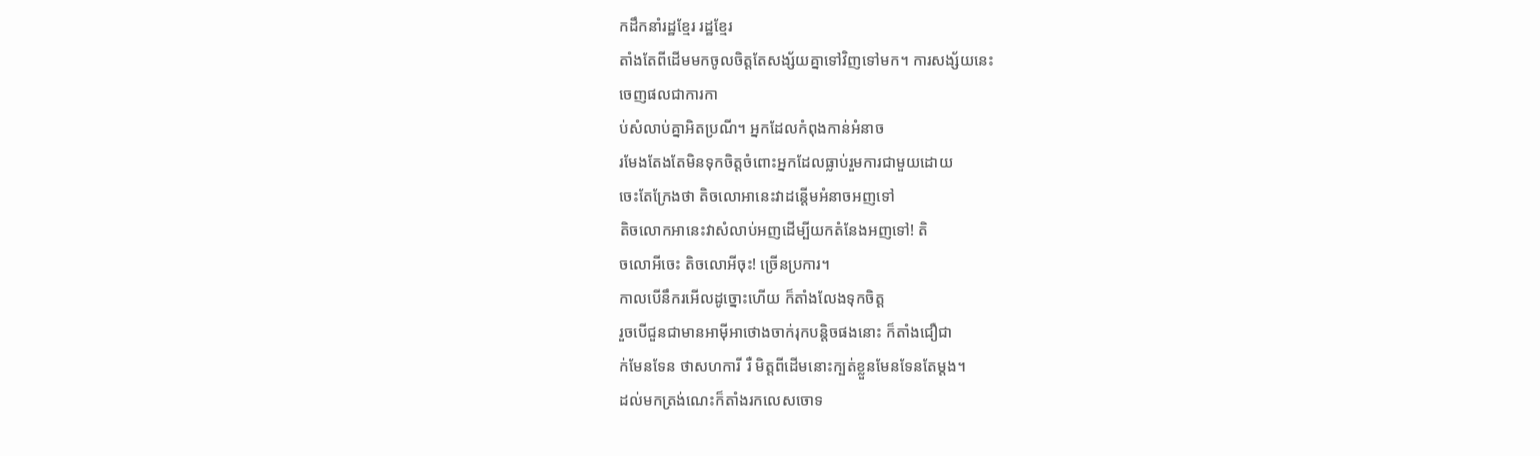កដឹកនាំរដ្ឋខ្មែរ រដ្ឋខ្មែរ
តាំងតែពីដើមមកចូលចិត្ដតែសង្ស័យគ្នាទៅវិញទៅមក។ ការសង្ស័យនេះ
ចេញផលជាការកា
ប់សំលាប់គ្នាអិតប្រណី។ អ្នកដែលកំពុងកាន់អំនាច
រមែងតែងតែមិនទុកចិត្ដចំពោះអ្នកដែលធ្លាប់រួមការជាមួយដោយ
ចេះតែក្រែងថា តិចលោអានេះវាដន្ដើមអំនាចអញទៅ
តិចលោកអានេះវាសំលាប់អញដើម្បីយកតំនែងអញទៅ! តិ
ចលោអីចេះ តិចលោអីចុះ! ច្រើនប្រការ។
កាលបើនឹករអើលដូច្នោះហើយ ក៏តាំងលែងទុកចិត្ដ
រួចបើជួនជាមានអាម៉ីអាថោងចាក់រុកបន្ដិចផងនោះ ក៏តាំងជឿជា
ក់មែនទែន ថាសហការី រឺ មិត្ដពីដើមនោះក្បត់ខ្លួនមែនទែនតែម្ដង។
ដល់មកត្រង់ណេះក៏តាំងរកលេសចោទ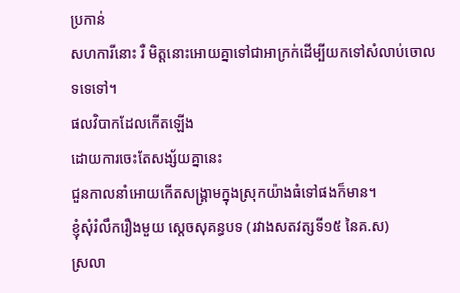ប្រកាន់
សហការីនោះ រឺ មិត្ដនោះអោយគ្នាទៅជាអាក្រក់ដើម្បីយកទៅសំលាប់ចោលទទេទៅ។
ផលវិបាកដែលកើតឡើង
ដោយការចេះតែសង្ស័យគ្នានេះ
ជួនកាលនាំអោយកើតសង្រ្គាមក្នុងស្រុកយ៉ាងធំទៅផងក៏មាន។
ខ្ញុំសុំរំលឹករឿងមួយ ស្ដេចសុគន្ធបទ (រវាងសតវត្សទី១៥ នៃគ.ស)
ស្រលា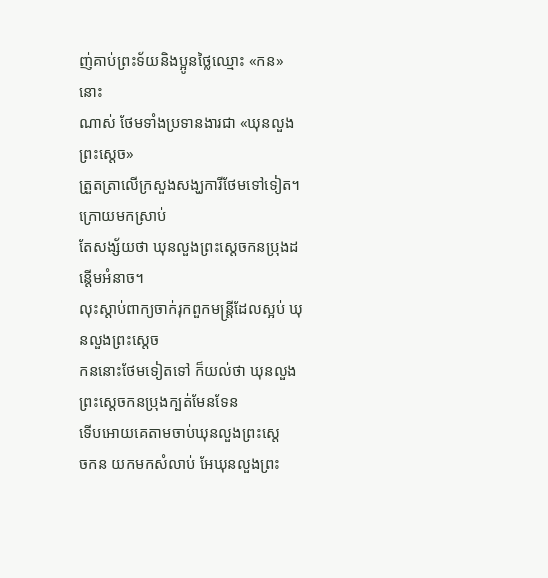ញ់គាប់ព្រះទ័យនិងប្អូនថ្លៃឈ្មោះ «កន» នោះ
ណាស់ ថែមទាំងប្រទានងារជា «ឃុនលួងព្រះស្ដេច»
ត្រួតត្រាលើក្រសួងសង្ឃការីថែមទៅទៀត។ ក្រោយមកស្រាប់
តែសង្ស័យថា ឃុនលួងព្រះស្ដេចកនប្រុងដន្ដើមអំនាច។
លុះស្ដាប់ពាក្យចាក់រុកពួកមន្រ្ដីដែលស្អប់ ឃុនលួងព្រះស្ដេច
កននោះថែមទៀតទៅ ក៏យល់ថា ឃុនលួងព្រះស្ដេចកនប្រុងក្បត់មែនទែន
ទើបអោយគេតាមចាប់ឃុនលួងព្រះស្ដេ
ចកន យកមកសំលាប់ អែឃុនលួងព្រះ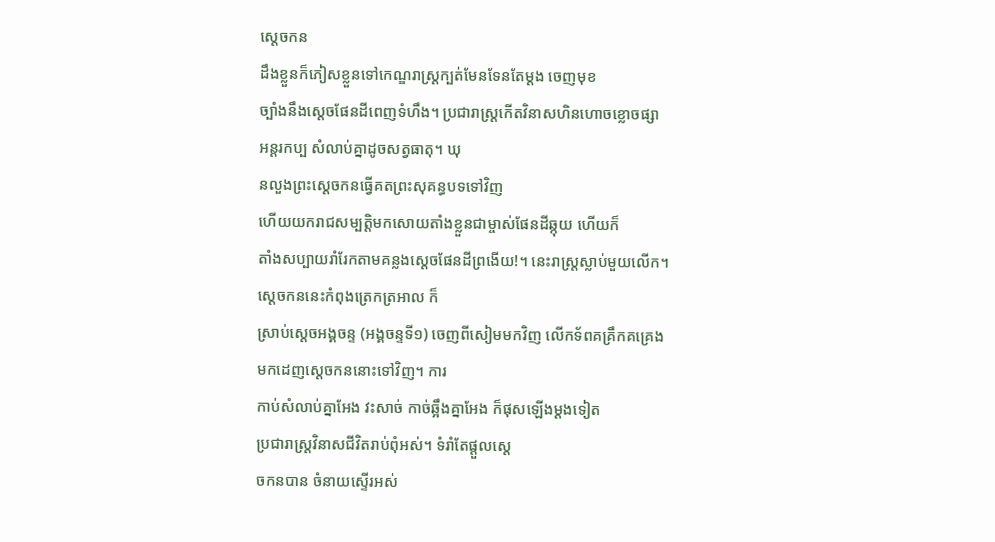ស្ដេចកន
ដឹងខ្លួនក៏ភៀសខ្លួនទៅកេណ្ឌរាស្រ្ដក្បត់មែនទែនតែម្ដង ចេញមុខ
ច្បាំងនឹងស្ដេចផែនដីពេញទំហឹង។ ប្រជារាស្រ្ដកើតវិនាសហិនហោចខ្លោចផ្សា
អន្ដរកប្ប សំលាប់គ្នាដូចសត្វធាតុ។ ឃុ
នលួងព្រះស្ដេចកនធ្វើគតព្រះសុគន្ធបទទៅវិញ
ហើយយករាជសម្បត្ដិមកសោយតាំងខ្លួនជាម្ចាស់ផែនដីឆ្កុយ ហើយក៏
តាំងសប្បាយរាំរែកតាមគន្លងស្ដេចផែនដីព្រងើយ!។ នេះរាស្រ្ដស្លាប់មួយលើក។
ស្ដេចកននេះកំពុងត្រេកត្រអាល ក៏
ស្រាប់ស្ដេចអង្គចន្ទ (អង្គចន្ទទី១) ចេញពីសៀមមកវិញ លើកទ័ពគគ្រឹកគគ្រេង
មកដេញស្ដេចកននោះទៅវិញ។ ការ
កាប់សំលាប់គ្នាអែង វះសាច់ កាច់ឆ្អឹងគ្នាអែង ក៏ផុសឡើងម្ដងទៀត
ប្រជារាស្រ្ដវិនាសជីវិតរាប់ពុំអស់។ ទំរាំតែផ្ដួលស្ដេ
ចកនបាន ចំនាយស្ទើរអស់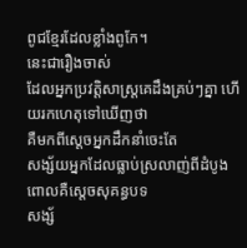ពូជខ្មែរដែលខ្លាំងពូកែ។
នេះជារឿងចាស់
ដែលអ្នកប្រវត្ដិសាស្រ្ដគេដឹងគ្រប់ៗគ្នា ហើយរកហេតុទៅឃើញថា
គឺមកពីស្ដេចអ្នកដឹកនាំចេះតែ
សង្ស័យអ្នកដែលធ្លាប់ស្រលាញ់ពីដំបូង ពោលគឺស្ដេចសុគន្ធបទ
សង្ស័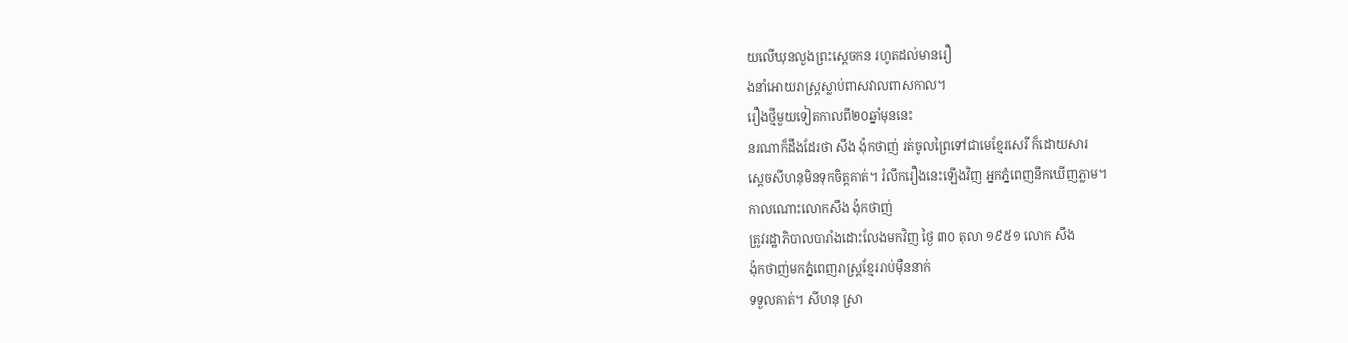យលើឃុនលួងព្រះស្ដេចកន រហូតដល់មានរឿ
ងនាំអោយរាស្រ្ដស្លាប់ពាសវាលពាសកាល។
រឿងថ្មីមួយទៀតកាលពី២០ឆ្នាំមុននេះ
នរណាក៏ដឹងដែរថា សឹង ង៉ុកថាញ់ រត់ចូលព្រៃទៅជាមេខ្មែរសេរី ក៏ដោយសារ
ស្ដេចសីហនុមិនទុកចិត្ដគាត់។ រំលឹករឿងនេះឡើងវិញ អ្នកភ្នំពេញនឹកឃើញភ្លាម។
កាលណោះលោកសឹង ង៉ុកថាញ់
ត្រូវរដ្ឋាភិបាលបារាំងដោះលែងមកវិញ ថ្ងៃ ៣០ តុលា ១៩៥១ លោក សឹង
ង៉ុកថាញ់មកភ្នំពេញរាស្រ្ដខ្មែររាប់ម៉ឺននាក់
ទទួលគាត់។ សីហនុ ស្រា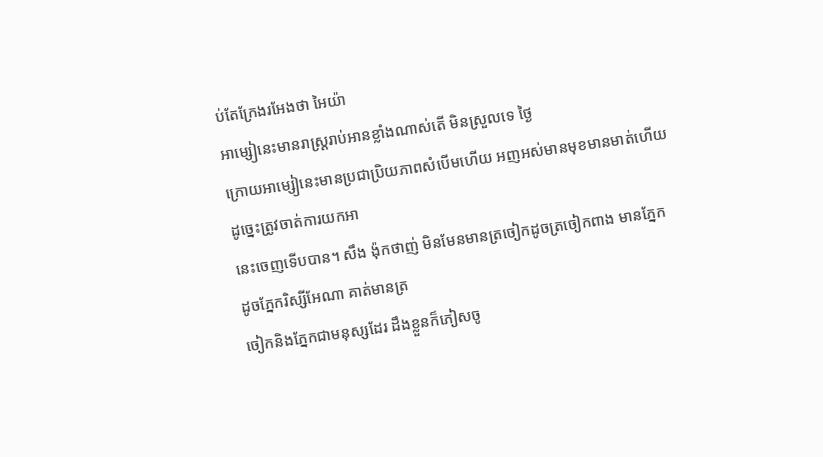ប់តែក្រែងរអែងថា អៃយ៉ា
អាម្សៀនេះមានរាស្រ្ដរាប់អានខ្លាំងណាស់តើ មិនស្រួលទេ ថ្ងៃ
ក្រោយអាម្សៀនេះមានប្រជាប្រិយភាពសំបើមហើយ អញអស់មានមុខមានមាត់ហើយ
ដូច្នេះត្រូវចាត់ការយកអា
នេះចេញទើបបាន។ សឹង ង៉ុកថាញ់ មិនមែនមានត្រចៀកដូចត្រចៀកពាង មានភ្នែក
ដូចភ្នែករិស្សីអែណា គាត់មានត្រ
ចៀកនិងភ្នែកជាមនុស្សដែរ ដឹងខ្លួនក៏ភៀសចូ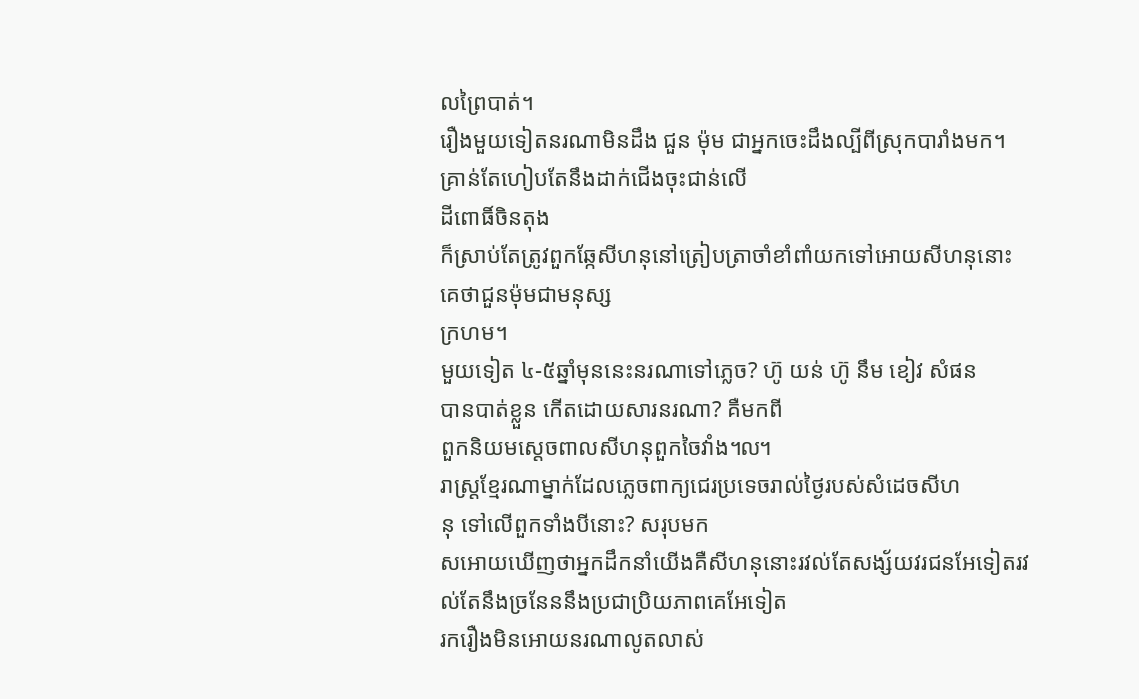លព្រៃបាត់។
រឿងមួយទៀតនរណាមិនដឹង ជួន ម៉ុម ជាអ្នកចេះដឹងល្បីពីស្រុកបារាំងមក។
គ្រាន់តែហៀបតែនឹងដាក់ជើងចុះជាន់លើ
ដីពោធិ៍ចិនតុង
ក៏ស្រាប់តែត្រូវពួកឆ្កែសីហនុនៅត្រៀបត្រាចាំខាំពាំយកទៅអោយសីហនុនោះ
គេថាជួនម៉ុមជាមនុស្ស
ក្រហម។
មួយទៀត ៤-៥ឆ្នាំមុននេះនរណាទៅភ្លេច? ហ៊ូ យន់ ហ៊ូ នឹម ខៀវ សំផន
បានបាត់ខ្លួន កើតដោយសារនរណា? គឺមកពី
ពួកនិយមស្ដេចពាលសីហនុពួកចៃវាំង៘
រាស្រ្ដខ្មែរណាម្នាក់ដែលភ្លេចពាក្យជេរប្រទេចរាល់ថ្ងៃរបស់សំដេចសីហ
នុ ទៅលើពួកទាំងបីនោះ? សរុបមក
សអោយឃើញថាអ្នកដឹកនាំយើងគឺសីហនុនោះរវល់តែសង្ស័យវរជនអែទៀតរវ
ល់តែនឹងច្រនែននឹងប្រជាប្រិយភាពគេអែទៀត
រករឿងមិនអោយនរណាលូតលាស់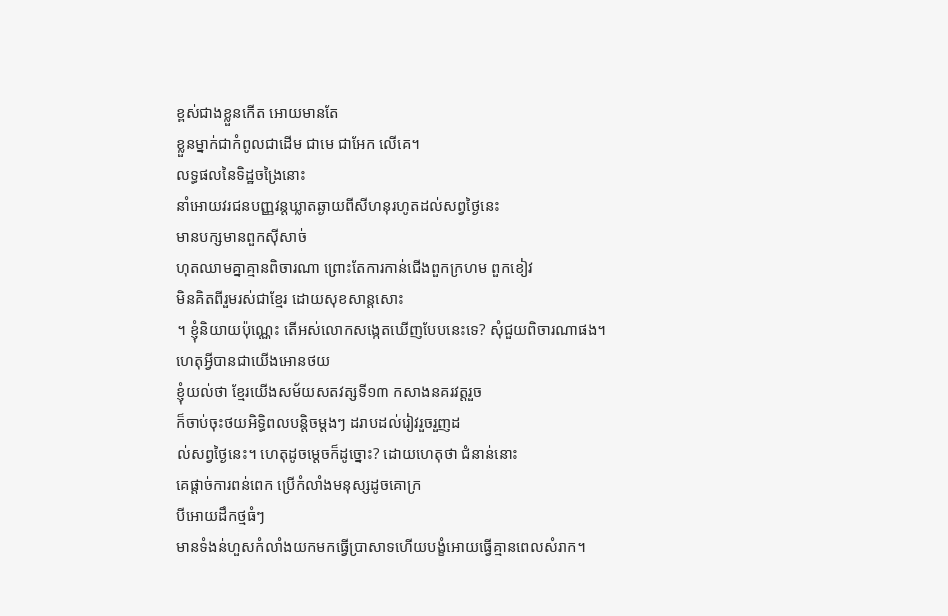ខ្ពស់ជាងខ្លួនកើត អោយមានតែ
ខ្លួនម្នាក់ជាកំពូលជាដើម ជាមេ ជាអែក លើគេ។
លទ្ធផលនៃទិដ្ឋចង្រៃនោះ
នាំអោយវរជនបញ្ញវន្ដឃ្លាតឆ្ងាយពីសីហនុរហូតដល់សព្វថ្ងៃនេះ
មានបក្សមានពួកស៊ីសាច់
ហុតឈាមគ្នាគ្មានពិចារណា ព្រោះតែការកាន់ជើងពួកក្រហម ពួកខៀវ
មិនគិតពីរួមរស់ជាខ្មែរ ដោយសុខសាន្ដសោះ
។ ខ្ញុំនិយាយប៉ុណ្ណេះ តើអស់លោកសង្កេតឃើញបែបនេះទេ? សុំជួយពិចារណាផង។
ហេតុអ្វីបានជាយើងអោនថយ
ខ្ញុំយល់ថា ខ្មែរយើងសម័យសតវត្សទី១៣ កសាងនគរវត្ដរួច
ក៏ចាប់ចុះថយអិទ្ធិពលបន្ដិចម្ដងៗ ដរាបដល់រៀវរួចរួញដ
ល់សព្វថ្ងៃនេះ។ ហេតុដូចម្ដេចក៏ដូច្នោះ? ដោយហេតុថា ជំនាន់នោះ
គេផ្ដាច់ការពន់ពេក ប្រើកំលាំងមនុស្សដូចគោក្រ
បីអោយដឹកថ្មធំៗ
មានទំងន់ហួសកំលាំងយកមកធ្វើប្រាសាទហើយបង្ខំអោយធ្វើគ្មានពេលសំរាក។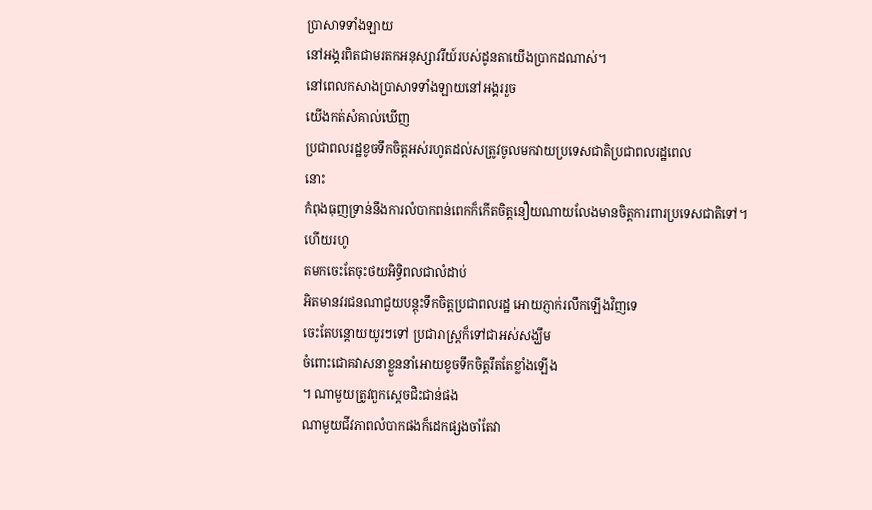ប្រាសាទទាំងឡាយ
នៅអង្គរពិតជាមរតកអនុស្សាវរីយ៍របស់ដូនតាយើងប្រាកដណាស់។
នៅពេលកសាងប្រាសាទទាំងឡាយនៅអង្គររួច
យើងកត់សំគាល់ឃើញ
ប្រជាពលរដ្ឋខូចទឹកចិត្ដអស់រហូតដល់សត្រូវចូលមកវាយប្រទេសជាតិប្រជាពលរដ្ឋពេល
នោះ
កំពុងធុញទ្រាន់នឹងការលំបាកពន់ពេកក៏កើតចិត្ដនឿយណាយលែងមានចិត្ដការពារប្រទេសជាតិទៅ។
ហើយរហូ
តមកចេះតែចុះថយអិទ្ធិពលជាលំដាប់
អិតមានវរជនណាជួយបន្ដុះទឹកចិត្ដប្រជាពលរដ្ឋ អោយភ្ញាក់រលឹកឡើងវិញទេ
ចេះតែបន្ដោយយូរៗទៅ ប្រជារាស្រ្ដក៏ទៅជាអស់សង្ឃឹម
ចំពោះជោគវាសនាខ្លួននាំអោយខូចទឹកចិត្ដរឹតតែខ្លាំងឡើង
។ ណាមួយត្រូវពួកស្ដេចជិះជាន់ផង
ណាមួយជីវភាពលំបាកផងក៏ដេកផ្សងចាំតែវា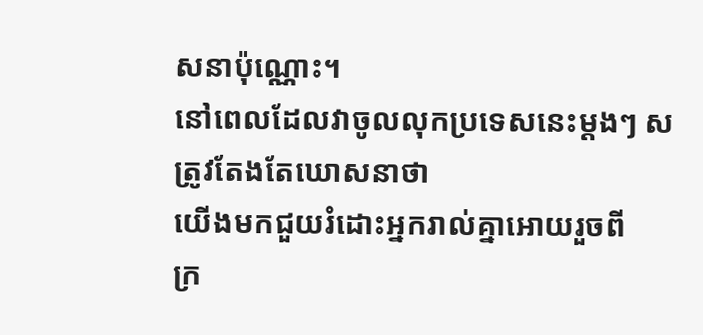សនាប៉ុណ្ណោះ។
នៅពេលដែលវាចូលលុកប្រទេសនេះម្ដងៗ សត្រូវតែងតែឃោសនាថា
យើងមកជួយរំដោះអ្នករាល់គ្នាអោយរួចពី
ក្រ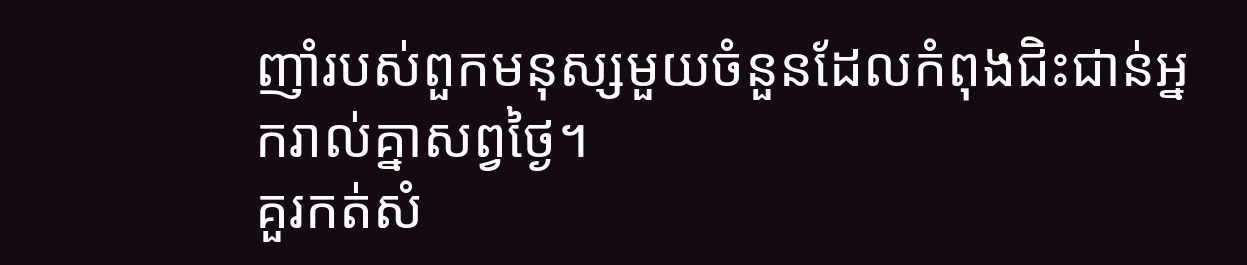ញាំរបស់ពួកមនុស្សមួយចំនួនដែលកំពុងជិះជាន់អ្នករាល់គ្នាសព្វថ្ងៃ។
គួរកត់សំ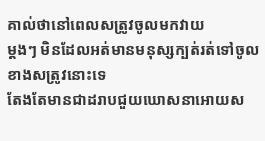គាល់ថានៅពេលសត្រូវចូលមកវាយ
ម្ដងៗ មិនដែលអត់មានមនុស្សក្បត់រត់ទៅចូលខាងសត្រូវនោះទេ
តែងតែមានជាដរាបជួយឃោសនាអោយស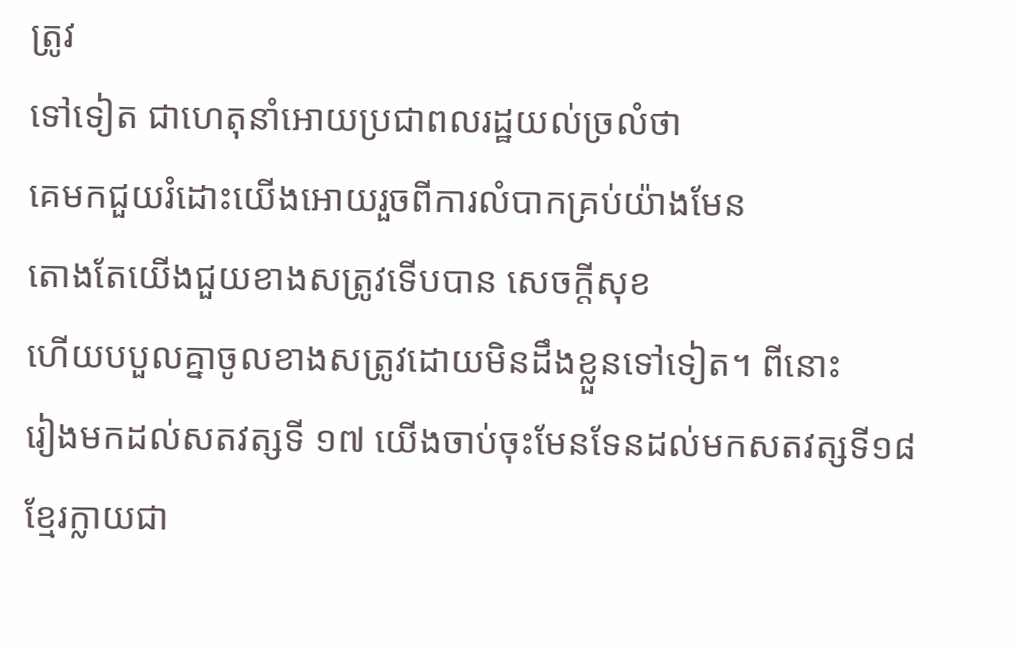ត្រូវ
ទៅទៀត ជាហេតុនាំអោយប្រជាពលរដ្ឋយល់ច្រលំថា
គេមកជួយរំដោះយើងអោយរួចពីការលំបាកគ្រប់យ៉ាងមែន
តោងតែយើងជួយខាងសត្រូវទើបបាន សេចក្ដីសុខ
ហើយបបួលគ្នាចូលខាងសត្រូវដោយមិនដឹងខ្លួនទៅទៀត។ ពីនោះ
រៀងមកដល់សតវត្សទី ១៧ យើងចាប់ចុះមែនទែនដល់មកសតវត្សទី១៨
ខ្មែរក្លាយជា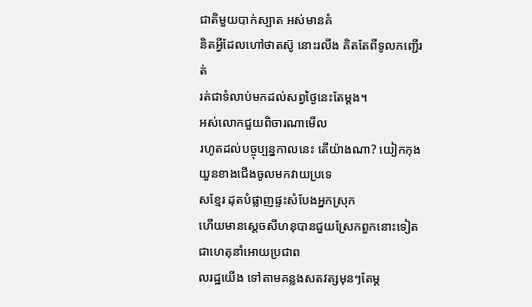ជាតិមួយបាក់ស្បាត អស់មានគំ
និតអ្វីដែលហៅថាតស៊ូ នោះរលីង គិតតែពីទូលកញ្ជើរត់
រត់ជាទំលាប់មកដល់សព្វថ្ងៃនេះតែម្ដង។
អស់លោកជួយពិចារណាមើល
រហូតដល់បច្ចុប្បន្នកាលនេះ តើយ៉ាងណា? យៀកកុងយួនខាងជើងចូលមកវាយប្រទេ
សខ្មែរ ដុតបំផ្លាញផ្ទះសំបែងអ្នកស្រុក
ហើយមានស្ដេចសីហនុបានជួយស្រែកពួកនោះទៀត ជាហេតុនាំអោយប្រជាព
លរដ្ឋយើង ទៅតាមគន្លងសតវត្សមុនៗតែម្ដ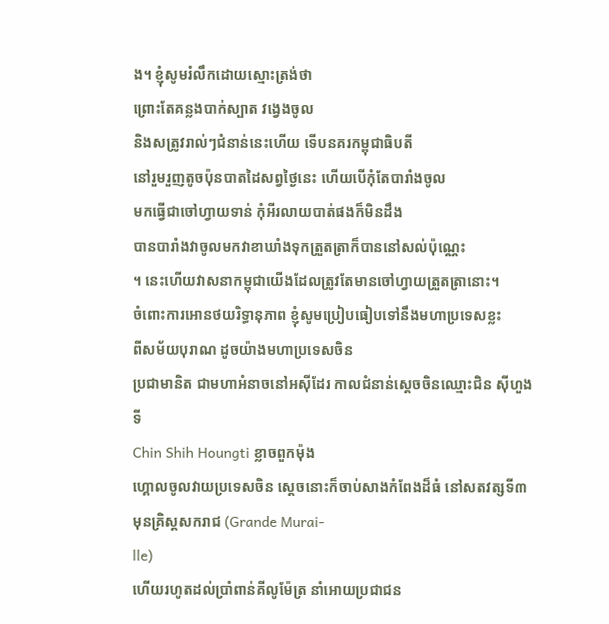ង។ ខ្ញុំសូមរំលឹកដោយស្មោះត្រង់ថា
ព្រោះតែគន្លងបាក់ស្បាត វង្វេងចូល
និងសត្រូវរាល់ៗជំនាន់នេះហើយ ទើបនគរកម្ពុជាធិបតី
នៅរួមរួញតូចប៉ុនបាតដៃសព្វថ្ងៃនេះ ហើយបើកុំតែបារាំងចូល
មកធ្វើជាចៅហ្វាយទាន់ កុំអីរលាយបាត់ផងក៏មិនដឹង
បានបារាំងវាចូលមកវាខាឃាំងទុកត្រួតត្រាក៏បាននៅសល់ប៉ុណ្ណេះ
។ នេះហើយវាសនាកម្ពុជាយើងដែលត្រូវតែមានចៅហ្វាយត្រួតត្រានោះ។
ចំពោះការអោនថយរិទ្ធានុភាព ខ្ញុំសូមប្រៀបធៀបទៅនឹងមហាប្រទេសខ្លះ
ពីសម័យបុរាណ ដូចយ៉ាងមហាប្រទេសចិន
ប្រជាមានិត ជាមហាអំនាចនៅអស៊ីដែរ កាលជំនាន់សេ្ដចចិនឈ្មោះជិន ស៊ីហួងទី
Chin Shih Houngti ខ្លាចពួកម៉ុង
ហ្គោលចូលវាយប្រទេសចិន ស្ដេចនោះក៏ចាប់សាងកំពែងដ៏ធំ នៅសតវត្សទី៣
មុនគ្រិស្ដសករាជ (Grande Murai-
lle)
ហើយរហូតដល់ប្រាំពាន់គីលូម៉ែត្រ នាំអោយប្រជាជន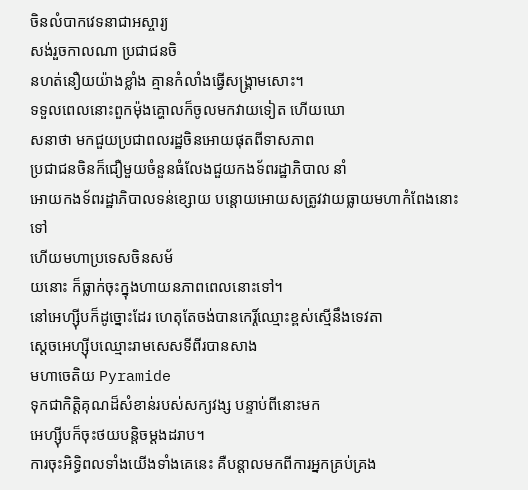ចិនលំបាកវេទនាជាអស្ចារ្យ
សង់រួចកាលណា ប្រជាជនចិ
នហត់នឿយយ៉ាងខ្លាំង គ្មានកំលាំងធ្វើសង្គ្រាមសោះ។
ទទួលពេលនោះពួកម៉ុងគ្ហោលក៏ចូលមកវាយទៀត ហើយឃោ
សនាថា មកជួយប្រជាពលរដ្ឋចិនអោយផុតពីទាសភាព
ប្រជាជនចិនក៏ជឿមួយចំនួនធំលែងជួយកងទ័ពរដ្ឋាភិបាល នាំ
អោយកងទ័ពរដ្ឋាភិបាលទន់ខ្សោយ បន្ដោយអោយសត្រូវវាយធ្លាយមហាកំពែងនោះទៅ
ហើយមហាប្រទេសចិនសម័
យនោះ ក៏ធ្លាក់ចុះក្នុងហាយនភាពពេលនោះទៅ។
នៅអេហ្ស៊ីបក៏ដូច្នោះដែរ ហេតុតែចង់បានកេរ្ដិ៍ឈ្មោះខ្ពស់ស្មើនឹងទេវតា
ស្ដេចអេហ្ស៊ីបឈ្មោះរាមសេសទីពីរបានសាង
មហាចេតិយ Pyramide
ទុកជាកិត្ដិគុណដ៏សំខាន់របស់សក្យវង្ស បន្ទាប់ពីនោះមក
អេហ្ស៊ីបក៏ចុះថយបន្ដិចម្ដងដរាប។
ការចុះអិទ្ធិពលទាំងយើងទាំងគេនេះ គឺបន្ដាលមកពីការអ្នកគ្រប់គ្រង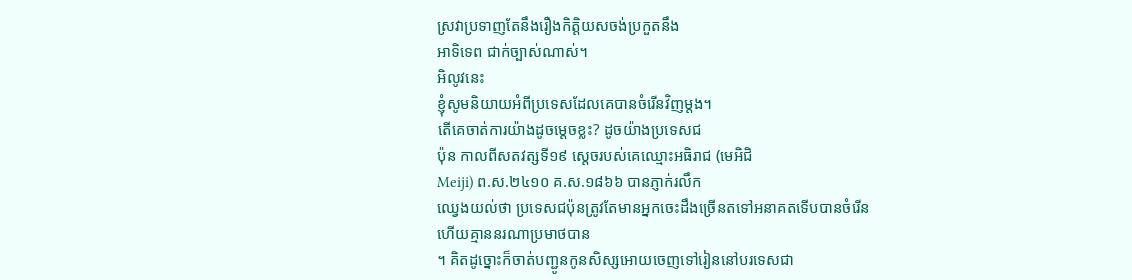ស្រវាប្រទាញតែនឹងរឿងកិត្ដិយសចង់ប្រកួតនឹង
អាទិទេព ជាក់ច្បាស់ណាស់។
អិលូវនេះ
ខ្ញុំសូមនិយាយអំពីប្រទេសដែលគេបានចំរើនវិញម្ដង។
តើគេចាត់ការយ៉ាងដូចម្ដេចខ្លះ? ដូចយ៉ាងប្រទេសជ
ប៉ុន កាលពីសតវត្សទី១៩ ស្ដេចរបស់គេឈ្មោះអធិរាជ (មេអិជិ
Meiji) ព.ស.២៤១០ គ.ស.១៨៦៦ បានភ្ញាក់រលឹក
ឈ្វេងយល់ថា ប្រទេសជប៉ុនត្រូវតែមានអ្នកចេះដឹងច្រើនតទៅអនាគតទើបបានចំរើន
ហើយគ្មាននរណាប្រមាថបាន
។ គិតដូច្នោះក៏ចាត់បញ្ជូនកូនសិស្សអោយចេញទៅរៀននៅបរទេសជា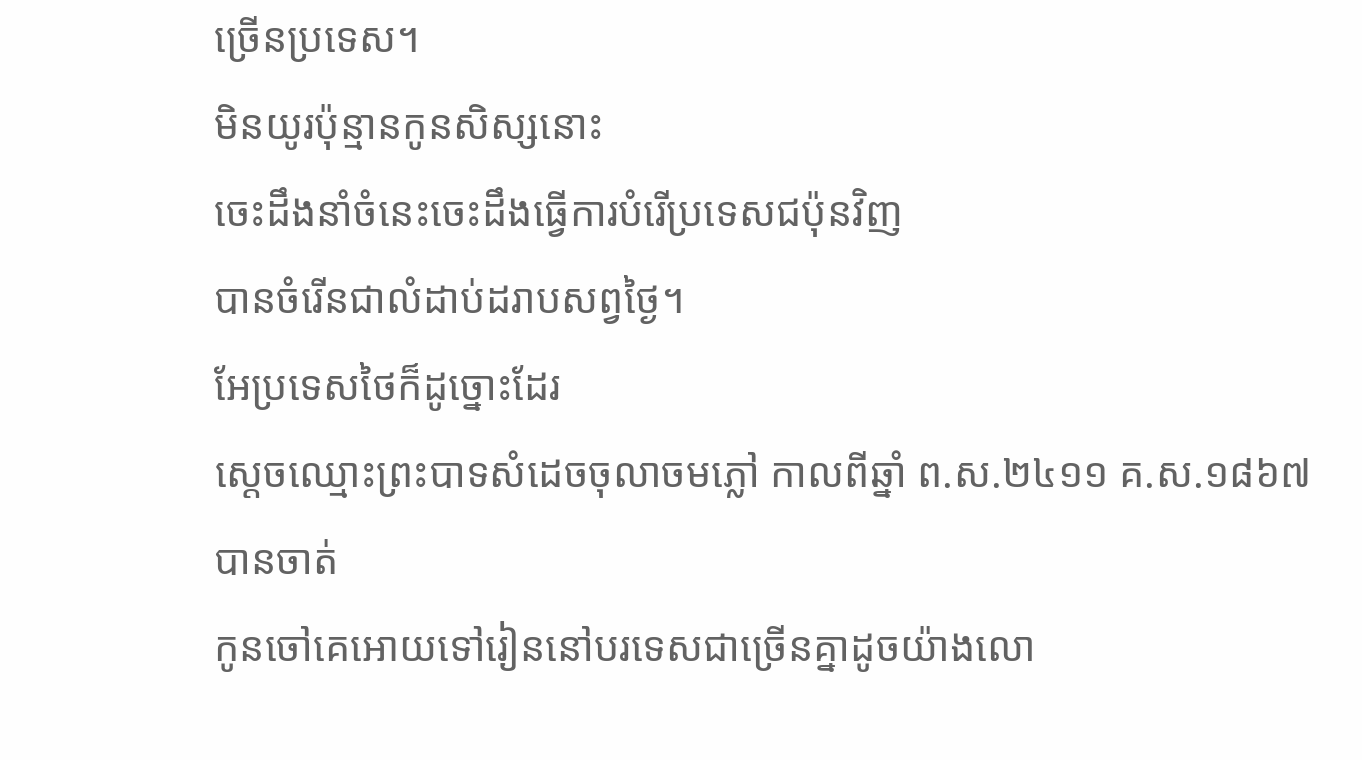ច្រើនប្រទេស។
មិនយូរប៉ុន្មានកូនសិស្សនោះ
ចេះដឹងនាំចំនេះចេះដឹងធ្វើការបំរើប្រទេសជប៉ុនវិញ
បានចំរើនជាលំដាប់ដរាបសព្វថ្ងៃ។
អែប្រទេសថៃក៏ដូច្នោះដែរ
ស្ដេចឈ្មោះព្រះបាទសំដេចចុលាចមភ្លៅ កាលពីឆ្នាំ ព.ស.២៤១១ គ.ស.១៨៦៧
បានចាត់
កូនចៅគេអោយទៅរៀននៅបរទេសជាច្រើនគ្នាដូចយ៉ាងលោ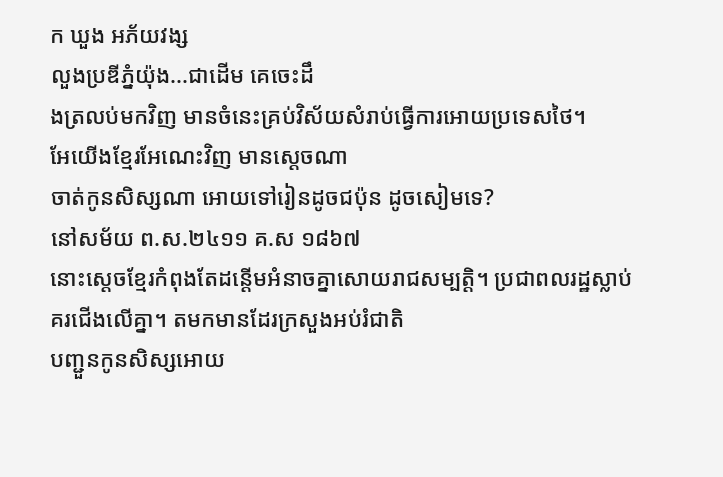ក ឃួង អភ័យវង្ស
លួងប្រឌីភ្នំយ៉ុង...ជាដើម គេចេះដឹ
ងត្រលប់មកវិញ មានចំនេះគ្រប់វិស័យសំរាប់ធ្វើការអោយប្រទេសថៃ។
អែយើងខ្មែរអែណេះវិញ មានស្ដេចណា
ចាត់កូនសិស្សណា អោយទៅរៀនដូចជប៉ុន ដូចសៀមទេ?
នៅសម័យ ព.ស.២៤១១ គ.ស ១៨៦៧
នោះស្ដេចខ្មែរកំពុងតែដន្ដើមអំនាចគ្នាសោយរាជសម្បត្ដិ។ ប្រជាពលរដ្ឋស្លាប់
គរជើងលើគ្នា។ តមកមានដែរក្រសួងអប់រំជាតិ
បញ្ជួនកូនសិស្សអោយ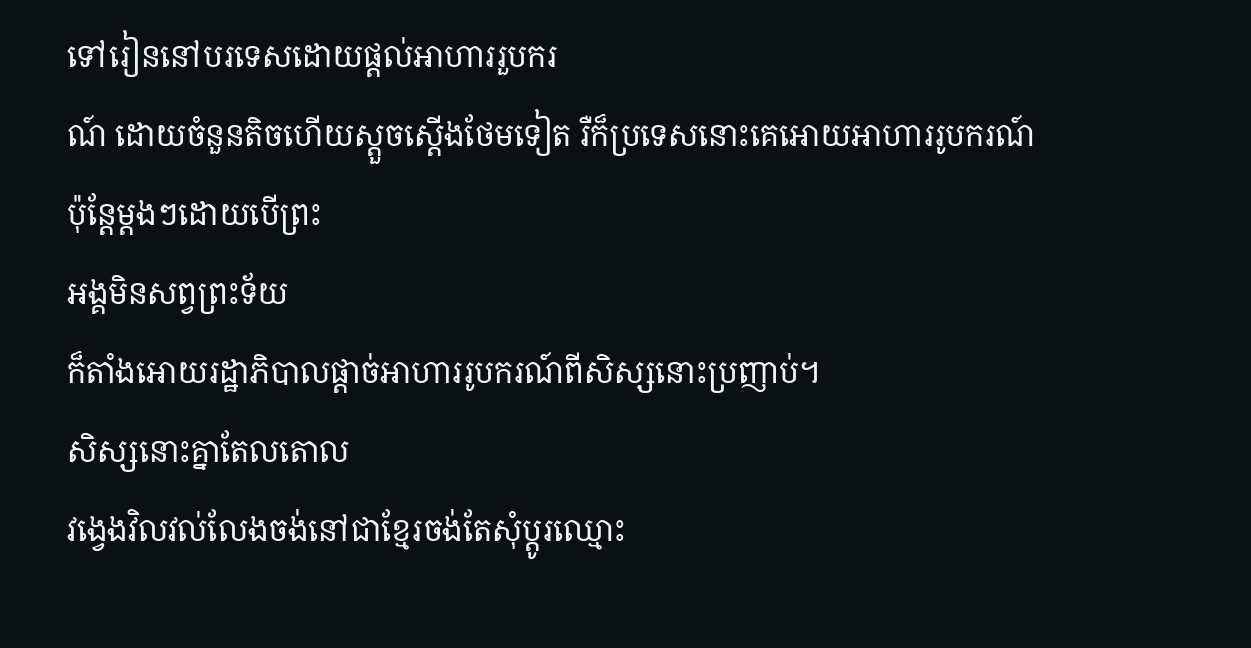ទៅរៀននៅបរទេសដោយផ្ដល់អាហាររួបករ
ណ៍ ដោយចំនួនតិចហើយស្ដួចស្ដើងថែមទៀត រឺក៏ប្រទេសនោះគេអោយអាហាររូបករណ៍
ប៉ុន្ដែម្ដងៗដោយបើព្រះ
អង្គមិនសព្វព្រះទ័យ
ក៏តាំងអោយរដ្ឋាភិបាលផ្ដាច់អាហាររូបករណ៍ពីសិស្សនោះប្រញាប់។
សិស្សនោះគ្នាតែលតោល
វង្វេងវិលវល់លែងចង់នៅជាខ្មែរចង់តែសុំប្ដូរឈ្មោះ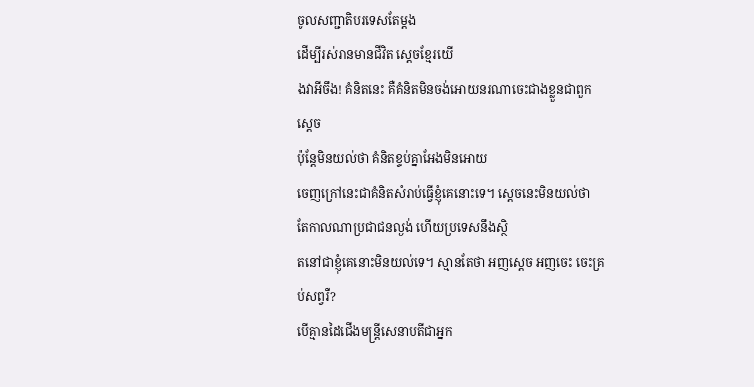ចូលសញ្ជាតិបរទេសតែម្ដង
ដើម្បីរស់រានមានជីវិត ស្ដេចខ្មែរយើ
ងវាអីចឹង! គំនិតនេះ គឺគំនិតមិនចង់អោយនរណាចេះជាងខ្លួនជាពួកស្ដេច
ប៉ុន្ដែមិនយល់ថា គំនិតខ្ទប់គ្នាអែងមិនអោយ
ចេញក្រៅនេះជាគំនិតសំរាប់ធ្វើខ្ញុំគេនោះទេ។ ស្ដេចនេះមិនយល់ថា
តែកាលណាប្រជាជនល្ងង់ ហើយប្រទេសនឹងស្ថិ
តនៅជាខ្ញុំគេនោះមិនយល់ទេ។ ស្មានតែថា អញស្ដេច អញចេះ ចេះគ្រប់សព្វរឺ?
បើគ្មានដៃជើងមន្រ្ដីសេនាបតីជាអ្នក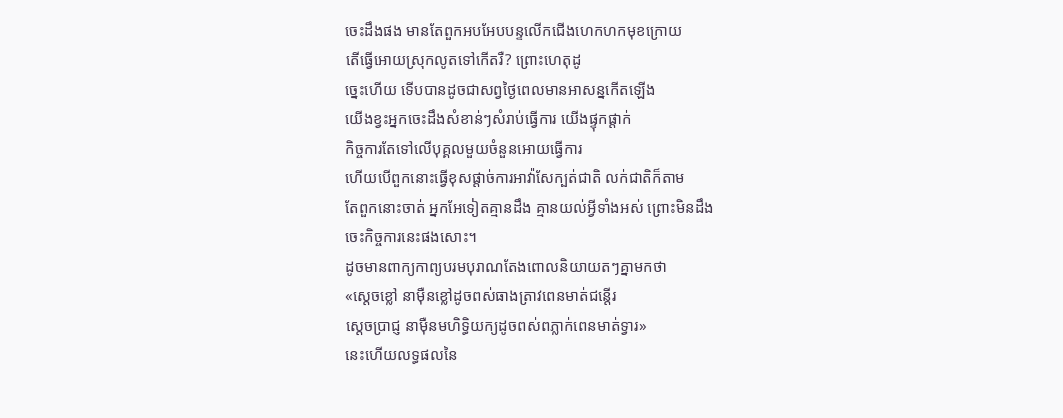ចេះដឹងផង មានតែពួកអបអែបបន្ទលើកជើងហេកហកមុខក្រោយ
តើធ្វើអោយស្រុកលូតទៅកើតរឺ? ព្រោះហេតុដូ
ច្នេះហើយ ទើបបានដូចជាសព្វថ្ងៃពេលមានអាសន្នកើតឡើង
យើងខ្វះអ្នកចេះដឹងសំខាន់ៗសំរាប់ធ្វើការ យើងផ្ទុកផ្ដាក់
កិច្ចការតែទៅលើបុគ្គលមួយចំនួនអោយធ្វើការ
ហើយបើពួកនោះធ្វើខុសផ្ដាច់ការអាវ៉ាសែក្បត់ជាតិ លក់ជាតិក៏តាម
តែពួកនោះចាត់ អ្នកអែទៀតគ្មានដឹង គ្មានយល់អ្វីទាំងអស់ ព្រោះមិនដឹង
ចេះកិច្ចការនេះផងសោះ។
ដូចមានពាក្យកាព្យបរមបុរាណតែងពោលនិយាយតៗគ្នាមកថា
«ស្ដេចខ្លៅ នាម៉ឺនខ្លៅដូចពស់ធាងត្រាវពេនមាត់ជន្ដើរ
ស្ដេចប្រាជ្ញ នាម៉ឺនមហិទ្ធិយក្យដូចពស់ពភ្លាក់ពេនមាត់ទ្វារ»
នេះហើយលទ្ធផលនៃ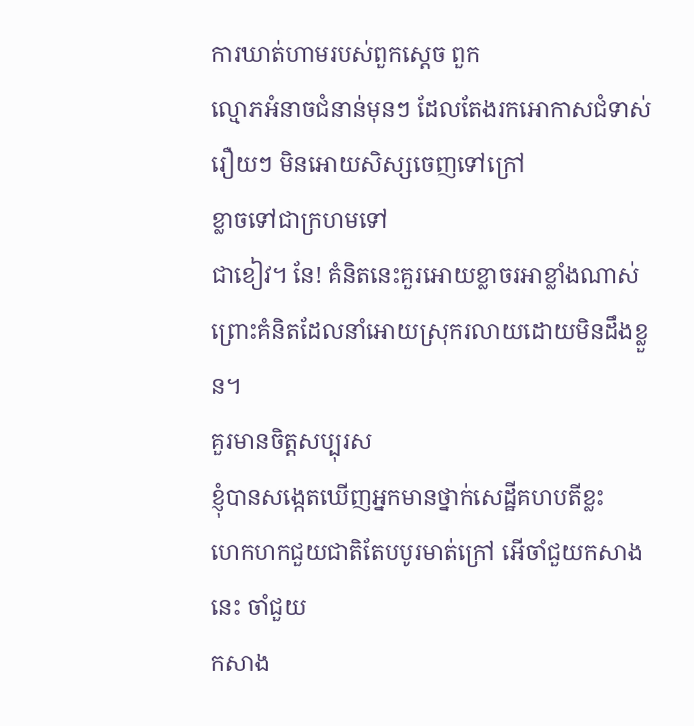ការឃាត់ហាមរបស់ពួកស្ដេច ពួក
ល្មោភអំនាចជំនាន់មុនៗ ដែលតែងរកអោកាសជំទាស់រឿយៗ មិនអោយសិស្សចេញទៅក្រៅ
ខ្លាចទៅជាក្រហមទៅ
ជាខៀវ។ នែ! គំនិតនេះគួរអោយខ្លាចរអាខ្លាំងណាស់
ព្រោះគំនិតដែលនាំអោយស្រុករលាយដោយមិនដឹងខ្លួន។
គួរមានចិត្ដសប្បុរស
ខ្ញុំបានសង្កេតឃើញអ្នកមានថ្នាក់សេដ្ឋីគហបតីខ្លះ
ហេកហកជួយជាតិតែបបូរមាត់ក្រៅ អើចាំជួយកសាងនេះ ចាំជួយ
កសាង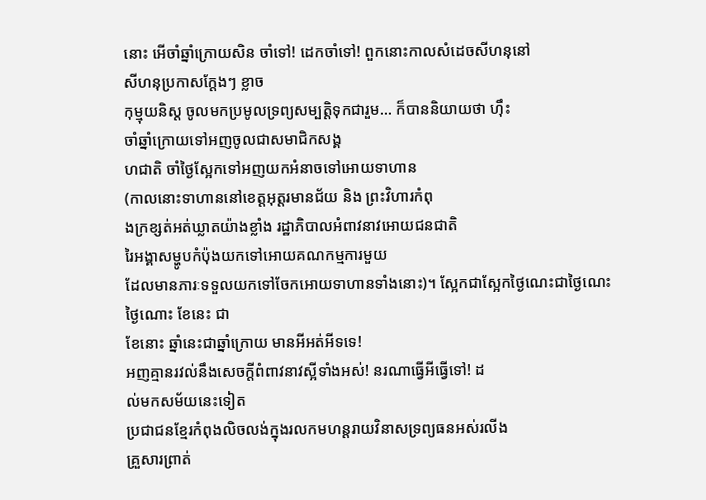នោះ អើចាំឆ្នាំក្រោយសិន ចាំទៅ! ដេកចាំទៅ! ពួកនោះកាលសំដេចសីហនុនៅ
សីហនុប្រកាសក្ដែងៗ ខ្លាច
កុម្មុយនិស្ដ ចូលមកប្រមូលទ្រព្យសម្បត្ដិទុកជារួម... ក៏បាននិយាយថា ហ៊ឹះ
ចាំឆ្នាំក្រោយទៅអញចូលជាសមាជិកសង្គ
ហជាតិ ចាំថ្ងៃស្អែកទៅអញយកអំនាចទៅអោយទាហាន
(កាលនោះទាហាននៅខេត្ដអុត្ដរមានជ័យ និង ព្រះវិហារកំពុ
ងក្រខ្សត់អត់ឃ្លាតយ៉ាងខ្លាំង រដ្ឋាភិបាលអំពាវនាវអោយជនជាតិ
រៃអង្គាសម្ហូបកំប៉ុងយកទៅអោយគណកម្មការមួយ
ដែលមានភារៈទទួលយកទៅចែកអោយទាហានទាំងនោះ)។ ស្អែកជាស្អែកថ្ងៃណេះជាថ្ងៃណេះ
ថ្ងៃណោះ ខែនេះ ជា
ខែនោះ ឆ្នាំនេះជាឆ្នាំក្រោយ មានអីអត់អីទទេ!
អញគ្មានរវល់នឹងសេចក្ដីពំពាវនាវស្អីទាំងអស់! នរណាធ្វើអីធ្វើទៅ! ដ
ល់មកសម័យនេះទៀត
ប្រជាជនខ្មែរកំពុងលិចលង់ក្នុងរលកមហន្ដរាយវិនាសទ្រព្យធនអស់រលីង
គ្រួសារព្រាត់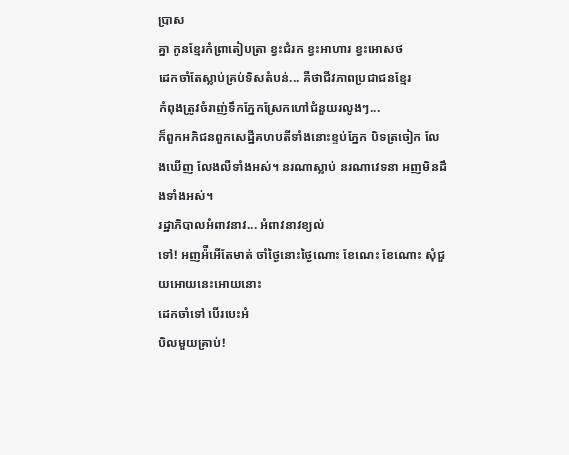ប្រាស
គ្នា កូនខ្មែរកំព្រាតៀបត្រា ខ្វះជំរក ខ្វះអាហារ ខ្វះអោសថ
ដេកចាំតែស្លាប់គ្រប់ទិសតំបន់... គឺថាជីវភាពប្រជាជនខ្មែរ
កំពុងត្រូវចំរាញ់ទឹកភ្នែកស្រែកហៅជំនួយរលូងៗ...
ក៏ពួកអភិជនពួកសេដ្ឋីគហបតីទាំងនោះខ្ទប់ភ្នែក បិទត្រចៀក លែ
ងឃើញ លែងលឺទាំងអស់។ នរណាស្លាប់ នរណាវេទនា អញមិនដឹងទាំងអស់។
រដ្ឋាភិបាលអំពាវនាវ... អំពាវនាវខ្យល់
ទៅ! អញអ៉ឺអើតែមាត់ ចាំថ្ងៃនោះថ្ងៃណោះ ខែណេះ ខែណោះ សុំជួយអោយនេះអោយនោះ
ដេកចាំទៅ បើរបេះអំ
បិលមួយគ្រាប់!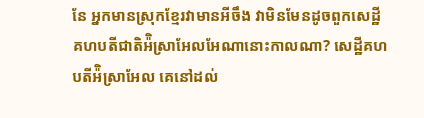នែ អ្នកមានស្រុកខ្មែរវាមានអីចឹង វាមិនមែនដូចពួកសេដ្ឋី
គហបតីជាតិអ៉ិស្រាអែលអែណានោះកាលណា? សេដ្ឋីគហ
បតីអ៉ិស្រាអែល គេនៅដល់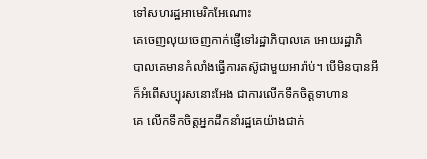ទៅសហរដ្ឋអាមេរិកអែណោះ
គេចេញលុយចេញកាក់ផ្ញើទៅរដ្ឋាភិបាលគេ អោយរដ្ឋាភិ
បាលគេមានកំលាំងធ្វើការតស៊ូជាមួយអារ៉ាប់។ បើមិនបានអី
ក៏អំពើសប្បុរសនោះអែង ជាការលើកទឹកចិត្ដទាហាន
គេ លើកទឹកចិត្ដអ្នកដឹកនាំរដ្ឋគេយ៉ាងជាក់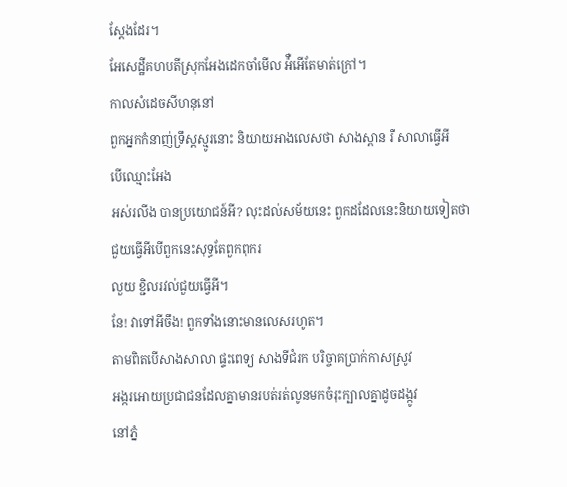ស្ដែងដែរ។
អែសេដ្ឋីគហបតីស្រុកអែងដេកចាំមើល អ៉ឺអើតែមាត់ក្រៅ។
កាលសំដេចសីហនុនៅ
ពួកអ្នកកំនាញ់ទ្រឹស្ដស្មូរនោះ និយាយអាងលេសថា សាងស្ពាន រឺ សាលាធ្វើអី
បើឈ្មោះអែង
អស់រលីង បានប្រយោជន៍អី? លុះដល់សម័យនេះ ពួកដដែលនេះនិយាយទៀតថា
ជួយធ្វើអីបើពួកនេះសុទ្ធតែពួកពុករ
លួយ ខ្ជិលរវល់ជួយធ្វើអី។
នែ! វាទៅអីចឹង! ពួកទាំងនោះមានលេសរហូត។
តាមពិតបើសាងសាលា ផ្ទះពេទ្យ សាងទីជំរក បរិច្ចាគប្រាក់កាសស្រូវ
អង្ករអោយប្រជាជនដែលគ្នាមានរបត់រត់លូនមកចំរុះក្បាលគ្នាដូចដង្កូវ
នៅភ្នំ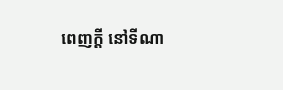ពេញក្ដី នៅទីណា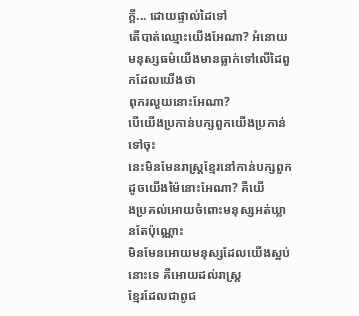ក្ដី... ដោយផ្ទាល់ដៃទៅ
តើបាត់ឈ្មោះយើងអែណា? អំនោយមនុស្សធម៌យើងមានធ្លាក់ទៅលើដៃពួកដែលយើងថា
ពុករលួយនោះអែណា?
បើយើងប្រកាន់បក្សពួកយើងប្រកាន់ទៅចុះ
នេះមិនមែនរាស្រ្ដខ្មែរនៅកាន់បក្សពួកដូចយើងម៉ៃនោះអែណា? គឺយើ
ងប្រគល់អោយចំពោះមនុស្សអត់ឃ្លានតែប៉ុណ្ណោះ
មិនមែនអោយមនុស្សដែលយើងស្អប់នោះទេ គឺអោយដល់រាស្រ្ដ
ខ្មែរដែលជាពូជ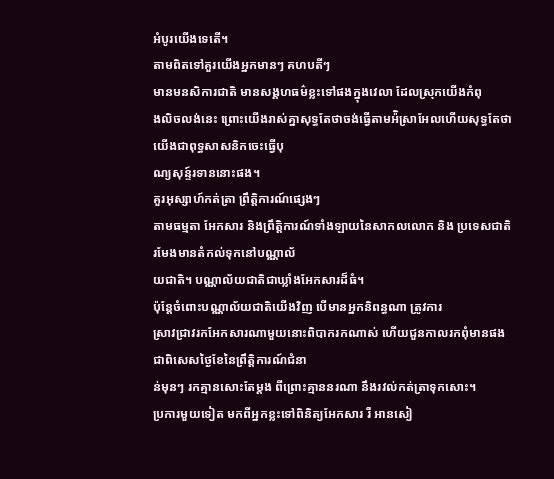អំបូរយើងទេតើ។
តាមពិតទៅគួរយើងអ្នកមានៗ គហបតីៗ
មានមនសិការជាតិ មានសង្គហធម៌ខ្លះទៅផងក្នុងវេលា ដែលស្រុកយើងកំពុ
ងលិចលង់នេះ ព្រោះយើងរាស់គ្នាសុទ្ធតែថាចង់ធ្វើតាមអ៉ិស្រាអែលហើយសុទ្ធតែថា
យើងជាពុទ្ធសាសនិកចេះធ្វើបុ
ណ្យសុន្ទ៍រទាននោះផង។
គួរអុស្សាហ៍កត់ត្រា ព្រឹត្ដិការណ៍ផ្សេងៗ
តាមធម្មតា អែកសារ និងព្រឹត្ដិការណ៍ទាំងឡាយនៃសាកលលោក និង ប្រទេសជាតិ
រមែងមានតំកល់ទុកនៅបណ្ណាល័
យជាតិ។ បណ្ណាល័យជាតិជាឃ្លាំងអែកសារដ៏ធំ។
ប៉ុន្ដែចំពោះបណ្ណាល័យជាតិយើងវិញ បើមានអ្នកនិពន្ធណា ត្រូវការ
ស្រាវជ្រាវរកអែកសារណាមួយនោះពិបាករកណាស់ ហើយជួនកាលរកពុំមានផង
ជាពិសេសថ្ងៃខែនៃព្រឹត្ដិការណ៍ជំនា
ន់មុនៗ រកគ្មានសោះតែម្ដង ពីព្រោះគ្មាននរណា នឹងរវល់កត់ត្រាទុកសោះ។
ប្រការមួយទៀត មកពីអ្នកខ្លះទៅពិនិត្យអែកសារ រឺ អានសៀ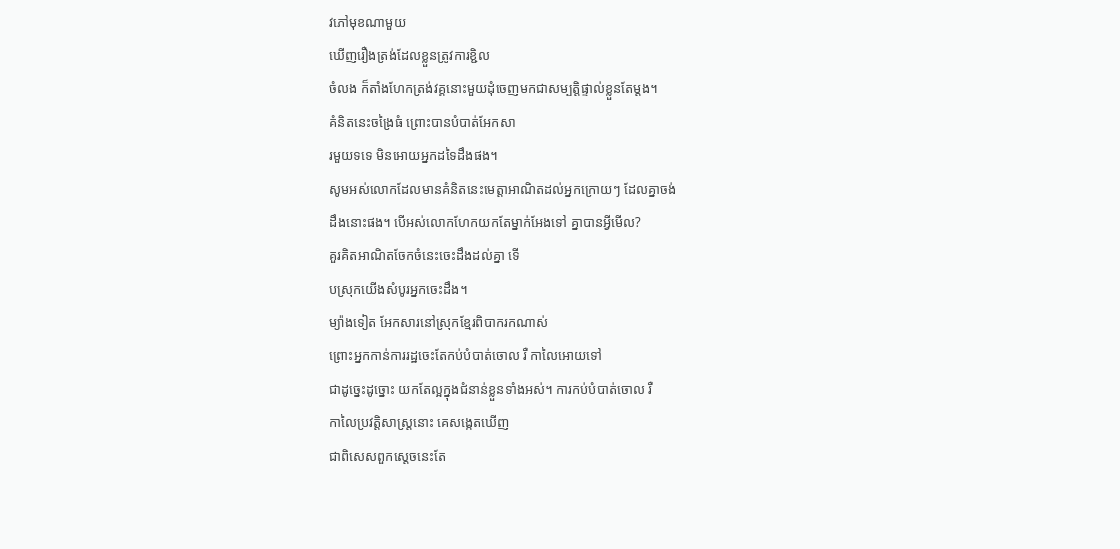វភៅមុខណាមួយ
ឃើញរឿងត្រង់ដែលខ្លួនត្រូវការខ្ជិល
ចំលង ក៏តាំងហែកត្រង់វគ្គនោះមួយដុំចេញមកជាសម្បត្ដិផ្ទាល់ខ្លួនតែម្ដង។
គំនិតនេះចង្រៃធំ ព្រោះបានបំបាត់អែកសា
រមួយទទេ មិនអោយអ្នកដទៃដឹងផង។
សូមអស់លោកដែលមានគំនិតនេះមេត្ដាអាណិតដល់អ្នកក្រោយៗ ដែលគ្នាចង់
ដឹងនោះផង។ បើអស់លោកហែកយកតែម្នាក់អែងទៅ គ្នាបានអ្វីមើល?
គួរគិតអាណិតចែកចំនេះចេះដឹងដល់គ្នា ទើ
បស្រុកយើងសំបូរអ្នកចេះដឹង។
ម្យ៉ាងទៀត អែកសារនៅស្រុកខ្មែរពិបាករកណាស់
ព្រោះអ្នកកាន់ការរដ្ឋចេះតែកប់បំបាត់ចោល រឺ កាលៃអោយទៅ
ជាដូច្នេះដូច្នោះ យកតែល្អក្នុងជំនាន់ខ្លួនទាំងអស់។ ការកប់បំបាត់ចោល រឺ
កាលៃប្រវត្ដិសាស្រ្ដនោះ គេសង្កេតឃើញ
ជាពិសេសពួកស្ដេចនេះតែ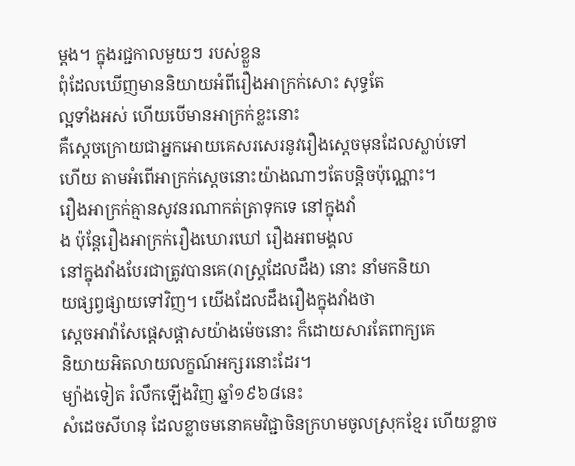ម្ដង។ ក្នុងរជ្ជកាលមួយៗ របស់ខ្លួន
ពុំដែលឃើញមាននិយាយអំពីរឿងអាក្រក់សោះ សុទ្ធតែ
ល្អទាំងអស់ ហើយបើមានអាក្រក់ខ្លះនោះ
គឺស្ដេចក្រោយជាអ្នកអោយគេសរសេរនូវរឿងស្ដេចមុនដែលស្លាប់ទៅ
ហើយ តាមអំពើអាក្រក់ស្ដេចនោះយ៉ាងណាៗតែបន្ដិចប៉ុណ្ណោះ។
រឿងអាក្រក់គ្មានសូវនរណាកត់ត្រាទុកទេ នៅក្នុងវាំ
ង ប៉ុន្ដែរឿងអាក្រក់រឿងឃោរឃៅ រឿងអពមង្គល
នៅក្នុងវាំងបែរជាត្រូវបានគេ(រាស្រ្ដដែលដឹង) នោះ នាំមកនិយា
យផ្សព្វផ្សាយទៅវិញ។ យើងដែលដឹងរឿងក្នុងវាំងថា
ស្ដេចអាវ៉ាសែផ្ដេសផ្ដាសយ៉ាងម៉េចនោះ ក៏ដោយសារតែពាក្យគេ
និយាយអិតលាយលក្ខណ៍អក្សរនោះដែរ។
ម្យ៉ាងទៀត រំលឹកឡើងវិញ ឆ្នាំ១៩៦៨នេះ
សំដេចសីហនុ ដែលខ្លាចមនោគមវិជ្ជាចិនក្រហមចូលស្រុកខ្មែរ ហើយខ្លាច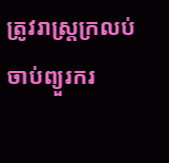ត្រូវរាស្រ្ដក្រលប់ចាប់ព្យួរករ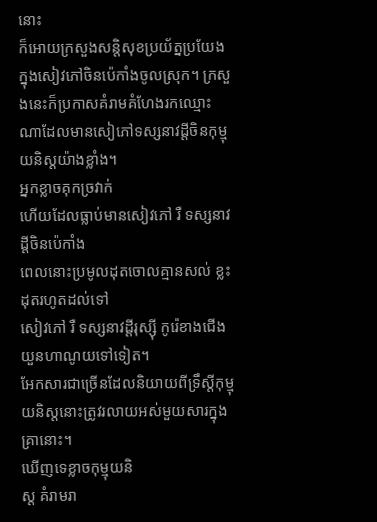នោះ
ក៏អោយក្រសួងសន្ដិសុខប្រយ័ត្នប្រយែងក្នុងសៀវភៅចិនប៉េកាំងចូលស្រុក។ ក្រសួ
ងនេះក៏ប្រកាសគំរាមគំហែងរកឈ្មោះណាដែលមានសៀភៅទស្សនាវដ្ដីចិនកុម្មុយនិស្ដយ៉ាងខ្លាំង។
អ្នកខ្លាចគុកច្រវាក់
ហើយដែលធ្លាប់មានសៀវភៅ រឺ ទស្សនាវដ្ដីចិនប៉េកាំង
ពេលនោះប្រមូលដុតចោលគ្មានសល់ ខ្លះដុតរហូតដល់ទៅ
សៀវភៅ រឺ ទស្សនាវដ្ដីរុស្ស៊ី កូរ៉េខាងជើង យួនហាណូយទៅទៀត។
អែកសារជាច្រើនដែលនិយាយពីទ្រឹស្ដីកុម្មុយនិស្ដនោះត្រូវរលាយអស់មួយសារក្នុងគ្រានោះ។
ឃើញទេខ្លាចកុម្មុយនិ
ស្ដ គំរាមរា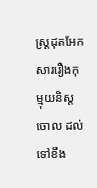ស្រ្ដដុតអែកសាររឿងកុម្មុយនិស្ដចោល ដល់ទៅខឹង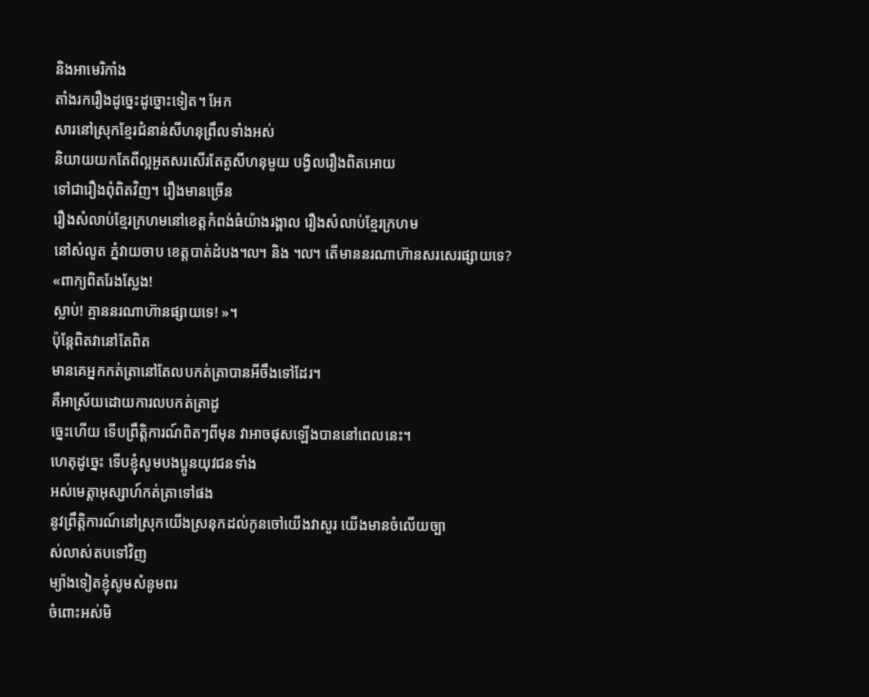និងអាមេរិកាំង
តាំងរករឿងដូច្នេះដូច្នោះទៀត។ អែក
សារនៅស្រុកខ្មែរជំនាន់សីហនុព្រឹលទាំងអស់
និយាយយកតែពីល្អអួតសរសើរតែតួសីហនុមួយ បង្វិលរឿងពិតអោយ
ទៅជារឿងពុំពិតវិញ។ រឿងមានច្រើន
រឿងសំលាប់ខ្មែរក្រហមនៅខេត្ដកំពង់ធំយ៉ាងរង្គាល រឿងសំលាប់ខ្មែរក្រហម
នៅសំលូត ភ្នំវាយចាប ខេត្ដបាត់ដំបង៘ និង ៘ តើមាននរណាហ៊ានសរសេរផ្សាយទេ?
«ពាក្យពិតរែងស្លែង!
ស្លាប់! គ្មាននរណាហ៊ានផ្សាយទេ! »។
ប៉ុន្ដែពិតវានៅតែពិត
មានគេអ្នកកត់ត្រានៅតែលបកត់ត្រាបានអីចឹងទៅដែរ។
គឺអាស្រ័យដោយការលបកត់ត្រាដូ
ច្នេះហើយ ទើបព្រឹត្ដិការណ៍ពិតៗពីមុន វាអាចផុសឡើងបាននៅពេលនេះ។
ហេតុដូច្នេះ ទើបខ្ញុំសូមបងប្អូនយុវជនទាំង
អស់មេត្ដាអុស្សាហ៍កត់ត្រាទៅផង
នូវព្រឹត្ដិការណ៍នៅស្រុកយើងស្រនុកដល់កូនចៅយើងវាសួរ យើងមានចំលើយច្បា
ស់លាស់តបទៅវិញ
ម្យ៉ាងទៀតខ្ញុំសូមសំនូមពរ
ចំពោះអស់មិ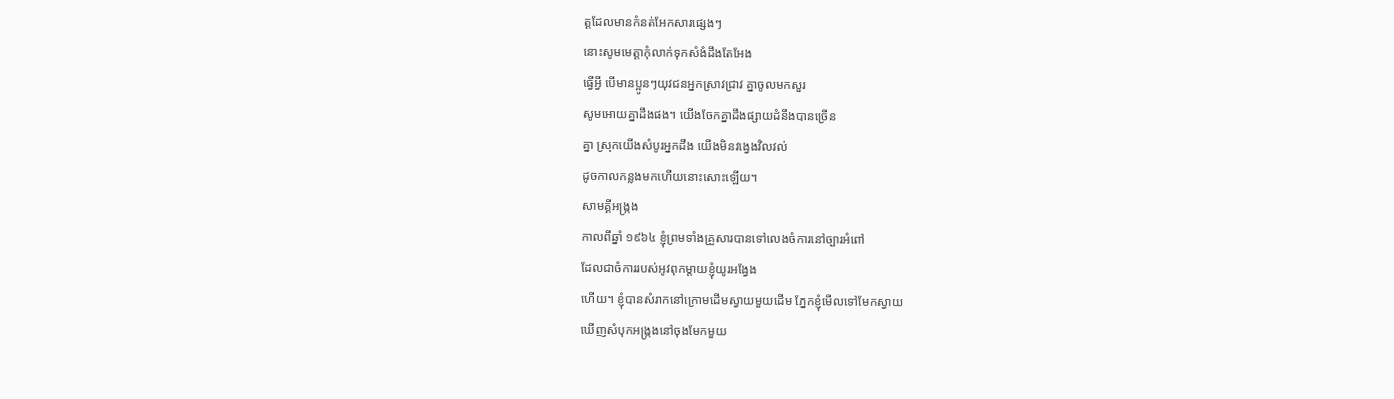ត្ដដែលមានកំនត់អែកសារផ្សេងៗ
នោះសូមមេត្ដាកុំលាក់ទុកសំងំដឹងតែអែង
ធ្វើអ្វី បើមានប្អូនៗយុវជនអ្នកស្រាវជ្រាវ គ្នាចូលមកសួរ
សូមអោយគ្នាដឹងផង។ យើងចែកគ្នាដឹងផ្សាយដំនឹងបានច្រើន
គ្នា ស្រុកយើងសំបូរអ្នកដឹង យើងមិនវង្វេងវិលវល់
ដូចកាលកន្លងមកហើយនោះសោះឡើយ។
សាមគ្គីអង្រ្កង
កាលពីឆ្នាំ ១៩៦៤ ខ្ញុំព្រមទាំងគ្រួសារបានទៅលេងចំការនៅច្បារអំពៅ
ដែលជាចំការរបស់អូវពុកម្ដាយខ្ញុំយូរអង្វែង
ហើយ។ ខ្ញុំបានសំរាកនៅក្រោមដើមស្វាយមួយដើម ភ្នែកខ្ញុំមើលទៅមែកស្វាយ
ឃើញសំបុកអង្ក្រងនៅចុងមែកមួយ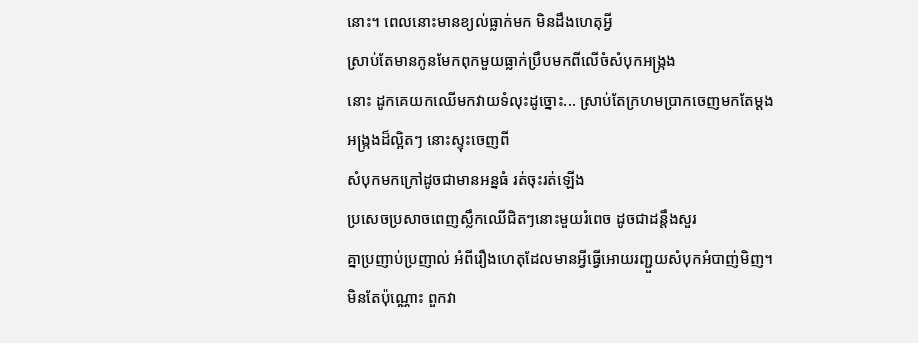នោះ។ ពេលនោះមានខ្យល់ធ្លាក់មក មិនដឹងហេតុអ្វី
ស្រាប់តែមានកូនមែកពុកមួយធ្លាក់ប្រឹបមកពីលើចំសំបុកអង្ក្រង
នោះ ដូកគេយកឈើមកវាយទំលុះដូច្នោះ... ស្រាប់តែក្រហមប្រាកចេញមកតែម្ដង
អង្ក្រងដ៏ល្អិតៗ នោះស្ទុះចេញពី
សំបុកមកក្រៅដូចជាមានអន្នធំ រត់ចុះរត់ឡើង
ប្រសេចប្រសាចពេញស្លឹកឈើជិតៗនោះមួយរំពេច ដូចជាដន្ដឹងសួរ
គ្នាប្រញាប់ប្រញាល់ អំពីរឿងហេតុដែលមានអ្វីធ្វើអោយរញ្ជួយសំបុកអំបាញ់មិញ។
មិនតែប៉ុណ្ណោះ ពួកវា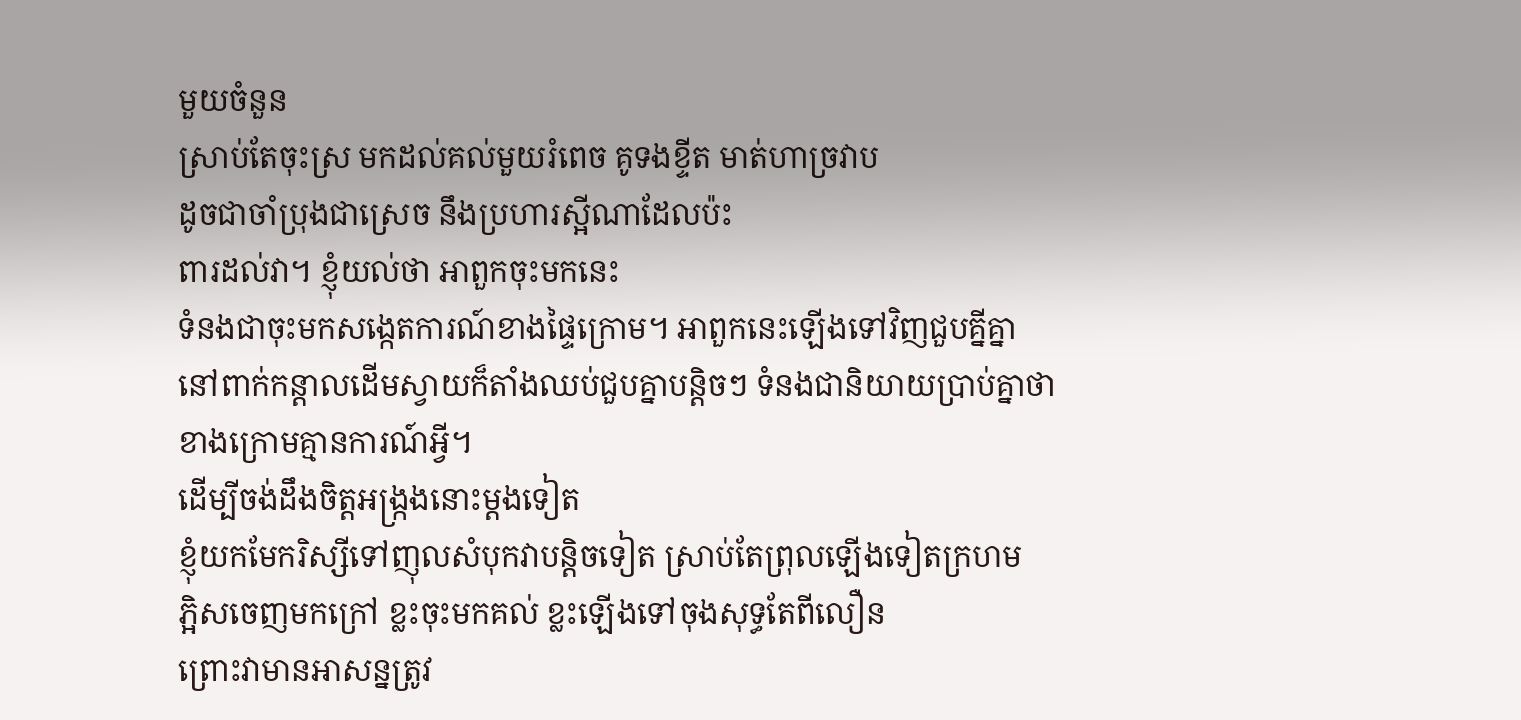មួយចំនួន
ស្រាប់តែចុះស្រ មកដល់គល់មួយរំពេច គូទងខ្ទីត មាត់ហាច្រវាប
ដូចជាចាំប្រុងជាស្រេច នឹងប្រហារស្អីណាដែលប៉ះ
ពារដល់វា។ ខ្ញុំយល់ថា អាពួកចុះមកនេះ
ទំនងជាចុះមកសង្កេតការណ៍ខាងផ្ទៃក្រោម។ អាពួកនេះឡើងទៅវិញជួបគ្នីគ្នា
នៅពាក់កន្ដាលដើមស្វាយក៏តាំងឈប់ជួបគ្នាបន្ដិចៗ ទំនងជានិយាយប្រាប់គ្នាថា
ខាងក្រោមគ្មានការណ៍អ្វី។
ដើម្បីចង់ដឹងចិត្ដអង្ក្រងនោះម្ដងទៀត
ខ្ញុំយកមែករិស្សីទៅញុលសំបុកវាបន្ដិចទៀត ស្រាប់តែព្រុលឡើងទៀតក្រហម
ភ្អិសចេញមកក្រៅ ខ្លះចុះមកគល់ ខ្លះឡើងទៅចុងសុទ្ធតែពីលឿន
ព្រោះវាមានអាសន្នត្រូវ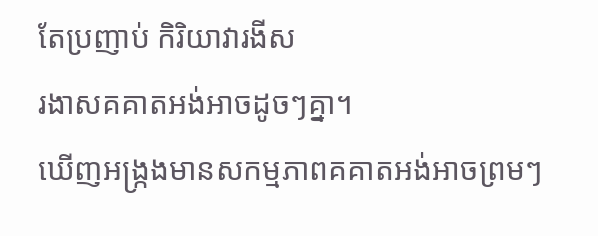តែប្រញាប់ កិរិយាវារងីស
រងាសគគាតអង់អាចដូចៗគ្នា។
ឃើញអង្រ្កងមានសកម្មភាពគគាតអង់អាចព្រមៗ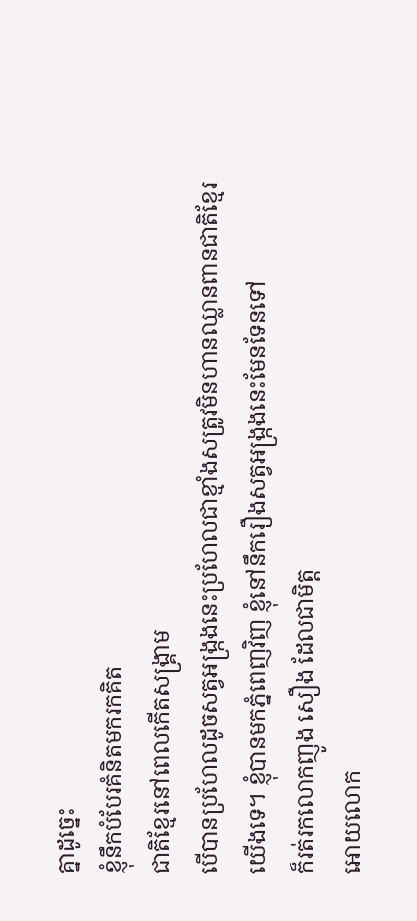គ្នាដូច្នេះ
ខ្ញុំនឹកបំបែរគំនិតមករកគិត
ជាតិខ្មែរនៅពេលកើតសង្គ្រាម
បើបានប្រហែលដូចសត្វអង្រ្កងនេះប្រហែលជាខ្មាំងសត្រូវមិនហានឈ្លានពានជាតិខ្មែរ
យើងទេ។ ខ្ញុំបានមកភ្នំពេញវិញ ខ្ញុំនៅនឹករឿងសត្វអង្រ្កងនេះមែនទែនទៅ
ក៏រត់រកលោកញូង សឿង ដែលជាមិត្ដ
អោយលោក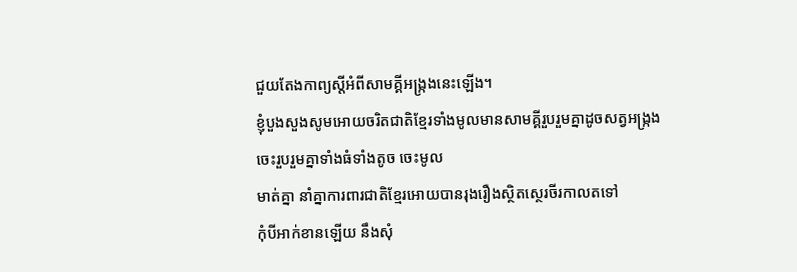ជួយតែងកាព្យស្ដីអំពីសាមគ្គីអង្រ្កងនេះឡើង។
ខ្ញុំបួងសួងសូមអោយចរិតជាតិខ្មែរទាំងមូលមានសាមគ្គីរួបរួមគ្នាដូចសត្វអង្រ្កង
ចេះរួបរួមគ្នាទាំងធំទាំងតូច ចេះមូល
មាត់គ្នា នាំគ្នាការពារជាតិខ្មែរអោយបានរុងរឿងស្ថិតស្ថេរចីរកាលតទៅ
កុំបីអាក់ខានឡើយ នឹងសុំ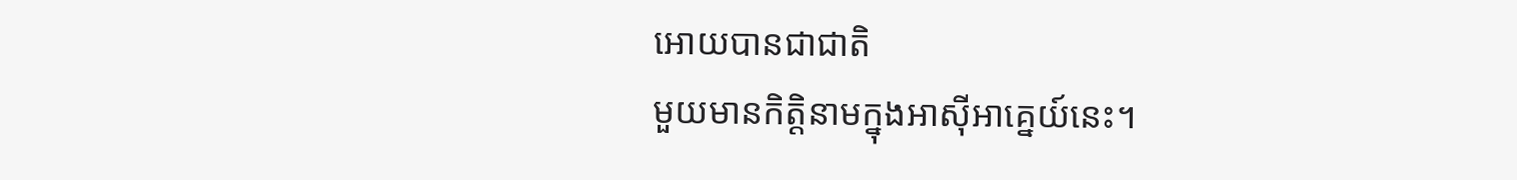អោយបានជាជាតិ
មួយមានកិត្ដិនាមក្នុងអាស៊ីអាគ្នេយ៍នេះ។